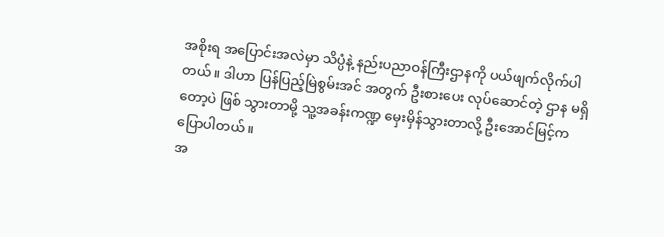အစိုးရ အပြောင်းအလဲမှာ သိပ္ပံနဲ့ နည်းပညာဝန်ကြီးဌာနကို ပယ်ဖျက်လိုက်ပါတယ်။ ဒါဟာ ပြန်ပြည့်မြဲစွမ်းအင် အတွက် ဦးစားပေး လုပ်ဆောင်တဲ့ ဌာန မရှိတော့ပဲ ဖြစ် သွားတာမို့ သူ့အခန်းကဏ္ဍ မှေးမှိန်သွားတာလို့ ဦးအောင်မြင့်က ပြောပါတယ်။
အ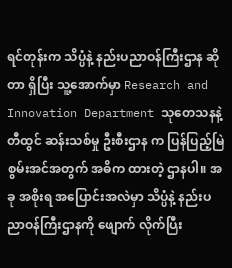ရင်တုန်းက သိပ္ပံနဲ့ နည်းပညာဝန်ကြီးဌာန ဆိုတာ ရှိပြီး သူ့အောက်မှာ Research and Innovation Department သုတေသနနဲ့ တီထွင် ဆန်းသစ်မှု ဦးစီးဌာန က ပြန်ပြည့်မြဲစွမ်းအင်အတွက် အဓိက ထားတဲ့ ဌာနပါ။ အခု အစိုးရ အပြောင်းအလဲမှာ သိပ္ပံနဲ့ နည်းပညာဝန်ကြီးဌာနကို ဖျောက် လိုက်ပြီး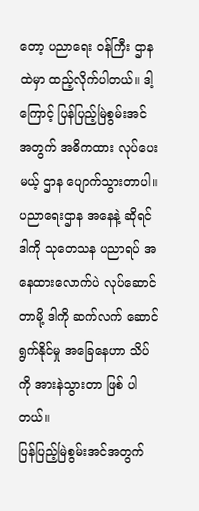တော့ ပညာရေး ဝန်ကြီး ဌာန ထဲမှာ ထည့်လိုက်ပါတယ်။ ဒါ့ကြောင့် ပြန်ပြည့်မြဲစွမ်းအင် အတွက် အဓိကထား လုပ်ပေးမယ့် ဌာန ပျောက်သွားတာပါ။ ပညာရေးဌာန အနေနဲ့ ဆိုရင် ဒါကို သုတေသန ပညာရပ် အနေထားလောက်ပဲ လုပ်ဆောင်တာမို့ ဒါကို ဆက်လက် ဆောင်ရွက်နိုင်မှု အခြေနေဟာ သိပ်ကို အားနဲသွားတာ ဖြစ် ပါတယ်။
ပြန်ပြည့်မြဲစွမ်းအင်အတွက်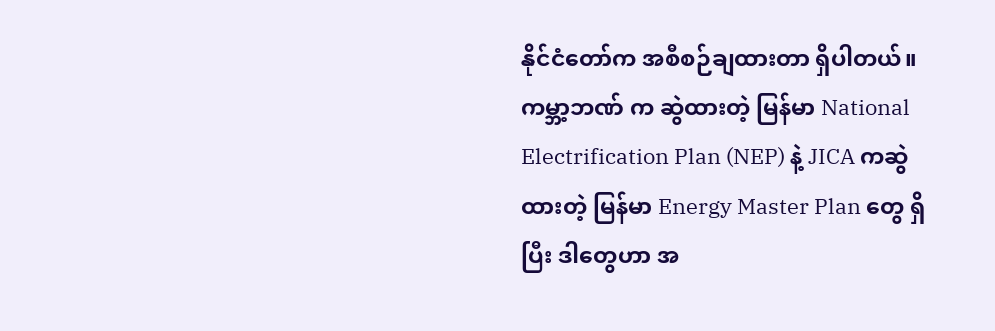နိုင်ငံတော်က အစီစဉ်ချထားတာ ရှိပါတယ်။ ကမ္ဘာ့ဘဏ် က ဆွဲထားတဲ့ မြန်မာ National Electrification Plan (NEP) နဲ့ JICA ကဆွဲထားတဲ့ မြန်မာ Energy Master Plan တွေ ရှိပြီး ဒါတွေဟာ အ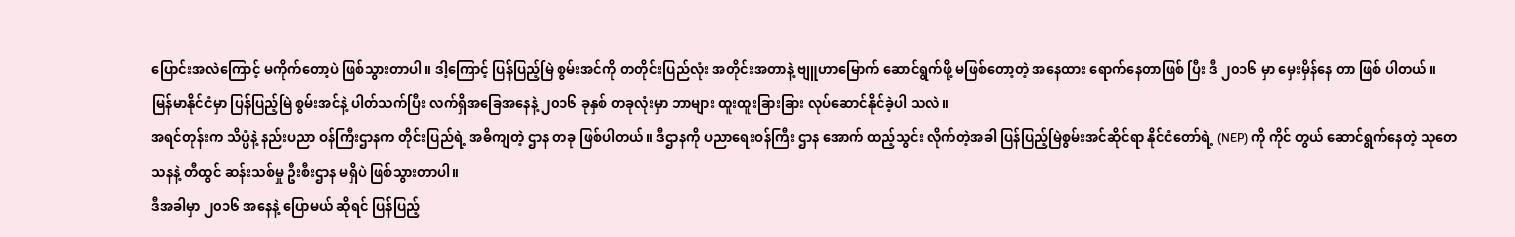ပြောင်းအလဲကြောင့် မကိုက်တော့ပဲ ဖြစ်သွားတာပါ။ ဒါ့ကြောင့် ပြန်ပြည့်မြဲ စွမ်းအင်ကို တတိုင်းပြည်လုံး အတိုင်းအတာနဲ့ ဗျူဟာမြောက် ဆောင်ရွက်ဖို့ မဖြစ်တော့တဲ့ အနေထား ရောက်နေတာဖြစ် ပြီး ဒီ ၂၀၁၆ မှာ မှေးမှိန်နေ တာ ဖြစ် ပါတယ်။
မြန်မာနိုင်ငံမှာ ပြန်ပြည့်မြဲ စွမ်းအင်နဲ့ ပါတ်သက်ပြီး လက်ရှိအခြေအနေနဲ့ ၂၀၁၆ ခုနှစ် တခုလုံးမှာ ဘာများ ထူးထူးခြားခြား လုပ်ဆောင်နိုင်ခဲ့ပါ သလဲ။
အရင်တုန်းက သိပ္ပံနဲ့ နည်းပညာ ဝန်ကြီးဌာနက တိုင်းပြည်ရဲ့ အဓိကျတဲ့ ဌာန တခု ဖြစ်ပါတယ်။ ဒီဌာနကို ပညာရေးဝန်ကြီး ဌာန အောက် ထည့်သွင်း လိုက်တဲ့အခါ ပြန်ပြည့်မြဲစွမ်းအင်ဆိုင်ရာ နိုင်ငံတော်ရဲ့ (NEP) ကို ကိုင် တွယ် ဆောင်ရွက်နေတဲ့ သုတေသနနဲ့ တီထွင် ဆန်းသစ်မှု ဦးစီးဌာန မရှိပဲ ဖြစ်သွားတာပါ။
ဒီအခါမှာ ၂၀၁၆ အနေနဲ့ ပြောမယ် ဆိုရင် ပြန်ပြည့်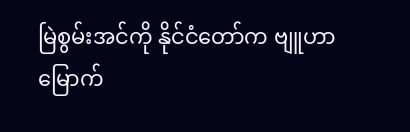မြဲစွမ်းအင်ကို နိုင်ငံတော်က ဗျူဟာမြောက်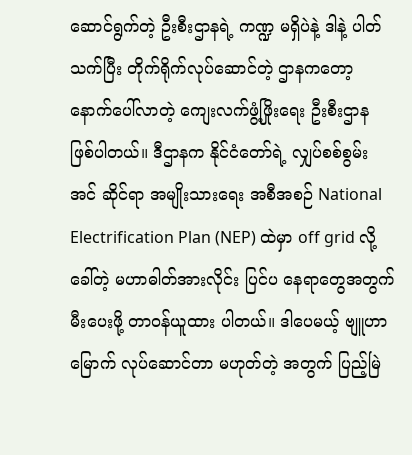ဆောင်ရွက်တဲ့ ဦးစီးဌာနရဲ့ ကဏ္ဍ မရှိပဲနဲ့ ဒါနဲ့ ပါတ်သက်ပြီး တိုက်ရိုက်လုပ်ဆောင်တဲ့ ဌာနကတော့ နောက်ပေါ်လာတဲ့ ကျေးလက်ဖွံ့ဖြိုးရေး ဦးစီးဌာန ဖြစ်ပါတယ်။ ဒီဌာနက နိုင်ငံတော်ရဲ့ လျှပ်စစ်စွမ်းအင် ဆိုင်ရာ အမျိုးသားရေး အစီအစဉ် National Electrification Plan (NEP) ထဲမှာ off grid လို့ခေါ်တဲ့ မဟာဓါတ်အားလိုင်း ပြင်ပ နေရာတွေအတွက် မီးပေးဖို့ တာဝန်ယူထား ပါတယ်။ ဒါပေမယ့် ဗျူဟာမြောက် လုပ်ဆောင်တာ မဟုတ်တဲ့ အတွက် ပြည့်မြဲ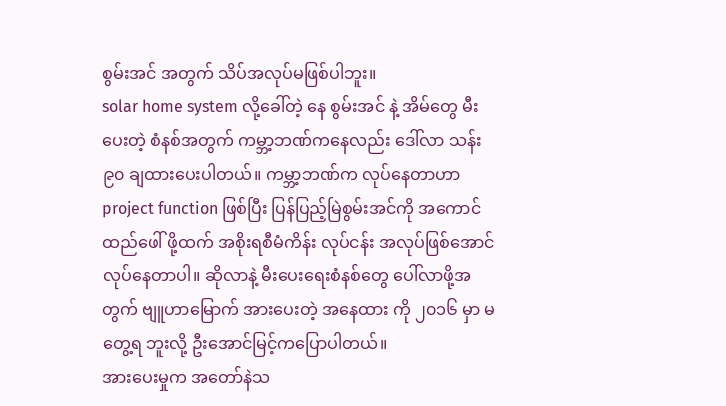စွမ်းအင် အတွက် သိပ်အလုပ်မဖြစ်ပါဘူး။
solar home system လို့ခေါ်တဲ့ နေ စွမ်းအင် နဲ့ အိမ်တွေ မီးပေးတဲ့ စံနစ်အတွက် ကမ္ဘာ့ဘဏ်ကနေလည်း ဒေါ်လာ သန်း ၉၀ ချထားပေးပါတယ်။ ကမ္ဘာ့ဘဏ်က လုပ်နေတာဟာ project function ဖြစ်ပြီး ပြန်ပြည့်မြဲစွမ်းအင်ကို အကောင် ထည်ဖေါ် ဖို့ထက် အစိုးရစီမံကိန်း လုပ်ငန်း အလုပ်ဖြစ်အောင် လုပ်နေတာပါ။ ဆိုလာနဲ့ မီးပေးရေးစံနစ်တွေ ပေါ်လာဖို့အတွက် ဗျူဟာမြောက် အားပေးတဲ့ အနေထား ကို ၂၀၁၆ မှာ မတွေ့ရ ဘူးလို့ ဦးအောင်မြင့်ကပြောပါတယ်။
အားပေးမှုက အတော်နဲသ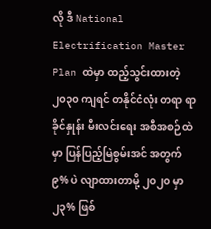လို ဒီ National Electrification Master Plan ထဲမှာ ထည့်သွင်းထားတဲ့ ၂၀၃၀ ကျရင် တနိုင်ငံလုံး တရာ ရာခိုင်နှုန်း မီးလင်းရေး အစီအစဉ်ထဲမှာ ပြန်ပြည့်မြဲစွမ်းအင် အတွက် ၉% ပဲ လျာထားတာမို့ ၂၀၂၀ မှာ ၂၃% ဖြစ်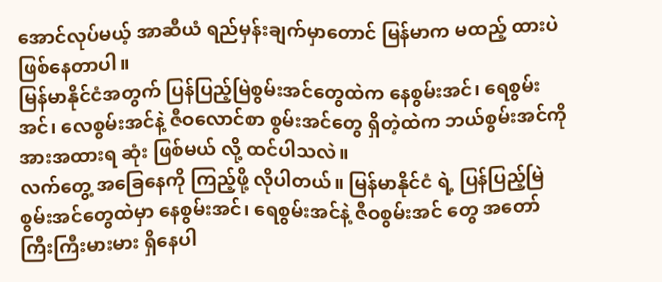အောင်လုပ်မယ့် အာဆီယံ ရည်မှန်းချက်မှာတောင် မြန်မာက မထည့် ထားပဲ ဖြစ်နေတာပါ။
မြန်မာနိုင်ငံအတွက် ပြန်ပြည့်မြဲစွမ်းအင်တွေထဲက နေစွမ်းအင်၊ ရေစွမ်းအင်၊ လေစွမ်းအင်နဲ့ ဇီဝလောင်စာ စွမ်းအင်တွေ ရှိတဲ့ထဲက ဘယ်စွမ်းအင်ကို အားအထားရ ဆုံး ဖြစ်မယ် လို့ ထင်ပါသလဲ။
လက်တွေ့ အခြေနေကို ကြည့်ဖို့ လိုပါတယ်။ မြန်မာနိုင်ငံ ရဲ့ ပြန်ပြည့်မြဲ စွမ်းအင်တွေထဲမှာ နေစွမ်းအင်၊ ရေစွမ်းအင်နဲ့ ဇီဝစွမ်းအင် တွေ အတော် ကြီးကြီးမားမား ရှိနေပါ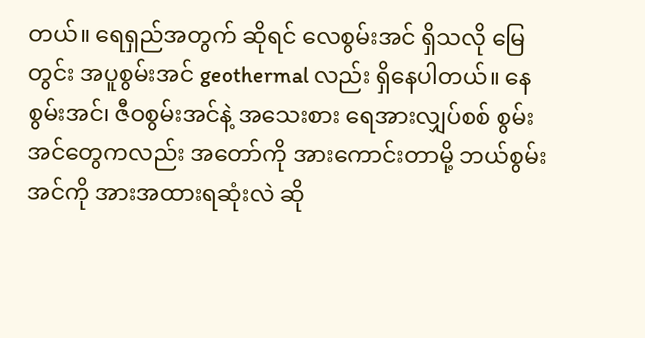တယ်။ ရေရှည်အတွက် ဆိုရင် လေစွမ်းအင် ရှိသလို မြေတွင်း အပူစွမ်းအင် geothermal လည်း ရှိနေပါတယ်။ နေစွမ်းအင်၊ ဇီဝစွမ်းအင်နဲ့ အသေးစား ရေအားလျှပ်စစ် စွမ်းအင်တွေကလည်း အတော်ကို အားကောင်းတာမို့ ဘယ်စွမ်းအင်ကို အားအထားရဆုံးလဲ ဆို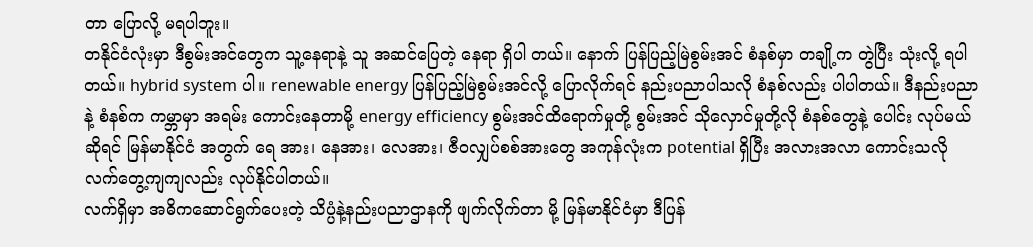တာ ပြောလို့ မရပါဘူး။
တနိုင်ငံလုံးမှာ ဒီစွမ်းအင်တွေက သူ့နေရာနဲ့ သူ အဆင်ပြေတဲ့ နေရာ ရှိပါ တယ်။ နောက် ပြန်ပြည့်မြဲစွမ်းအင် စံနစ်မှာ တချို့က တွဲပြီး သုံးလို့ ရပါတယ်။ hybrid system ပါ။ renewable energy ပြန်ပြည့်မြဲစွမ်းအင်လို့ ပြောလိုက်ရင် နည်းပညာပါသလို စံနစ်လည်း ပါပါတယ်။ ဒီနည်းပညာနဲ့ စံနစ်က ကမ္ဘာမှာ အရမ်း ကောင်းနေတာမို့ energy efficiency စွမ်းအင်ထိရောက်မှုတို့ စွမ်းအင် သိုလှောင်မှုတို့လို စံနစ်တွေနဲ့ ပေါင်း လုပ်မယ်ဆိုရင် မြန်မာနိုင်ငံ အတွက် ရေ အား၊ နေအား၊ လေအား၊ ဇီဝလျှပ်စစ်အားတွေ အကုန်လုံးက potential ရှိပြီး အလားအလာ ကောင်းသလို လက်တွေ့ကျကျလည်း လုပ်နိုင်ပါတယ်။
လက်ရှိမှာ အဓိကဆောင်ရွက်ပေးတဲ့ သိပ္ပံနဲ့နည်းပညာဌာနကို ဖျက်လိုက်တာ မို့ မြန်မာနိုင်ငံမှာ ဒီပြန်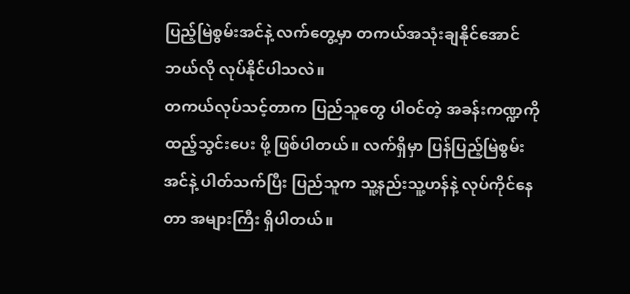ပြည့်မြဲစွမ်းအင်နဲ့ လက်တွေ့မှာ တကယ်အသုံးချနိုင်အောင် ဘယ်လို လုပ်နိုင်ပါသလဲ။
တကယ်လုပ်သင့်တာက ပြည်သူတွေ ပါဝင်တဲ့ အခန်းကဏ္ဍကို ထည့်သွင်းပေး ဖို့ ဖြစ်ပါတယ်။ လက်ရှိမှာ ပြန်ပြည့်မြဲစွမ်းအင်နဲ့ ပါတ်သက်ပြီး ပြည်သူက သူ့နည်းသူ့ဟန်နဲ့ လုပ်ကိုင်နေတာ အများကြီး ရှိပါတယ်။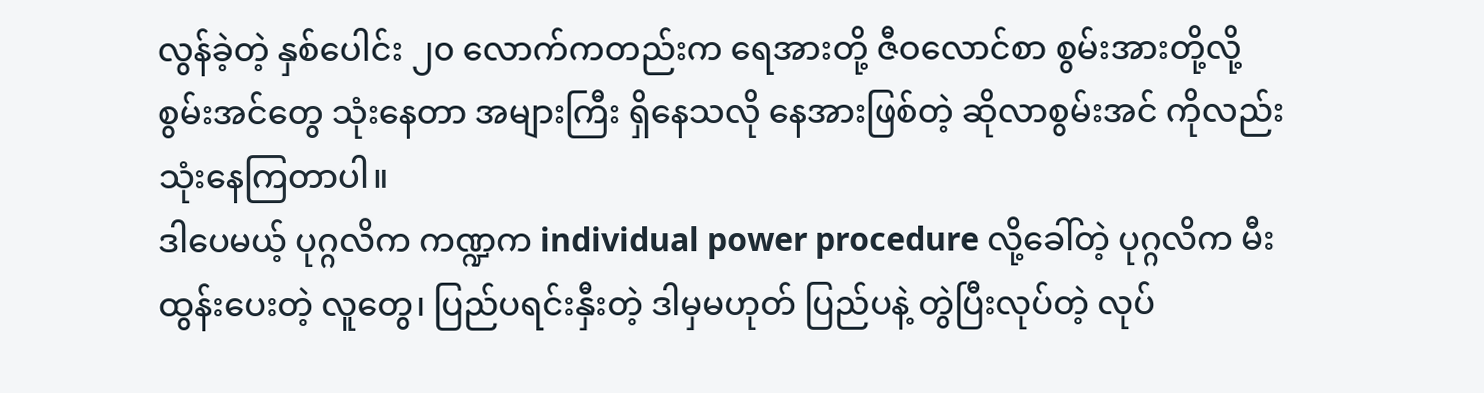လွန်ခဲ့တဲ့ နှစ်ပေါင်း ၂၀ လောက်ကတည်းက ရေအားတို့ ဇီဝလောင်စာ စွမ်းအားတို့လို့ စွမ်းအင်တွေ သုံးနေတာ အများကြီး ရှိနေသလို နေအားဖြစ်တဲ့ ဆိုလာစွမ်းအင် ကိုလည်း သုံးနေကြတာပါ။
ဒါပေမယ့် ပုဂ္ဂလိက ကဏ္ဍက individual power procedure လို့ခေါ်တဲ့ ပုဂ္ဂလိက မီးထွန်းပေးတဲ့ လူတွေ၊ ပြည်ပရင်းနှီးတဲ့ ဒါမှမဟုတ် ပြည်ပနဲ့ တွဲပြီးလုပ်တဲ့ လုပ်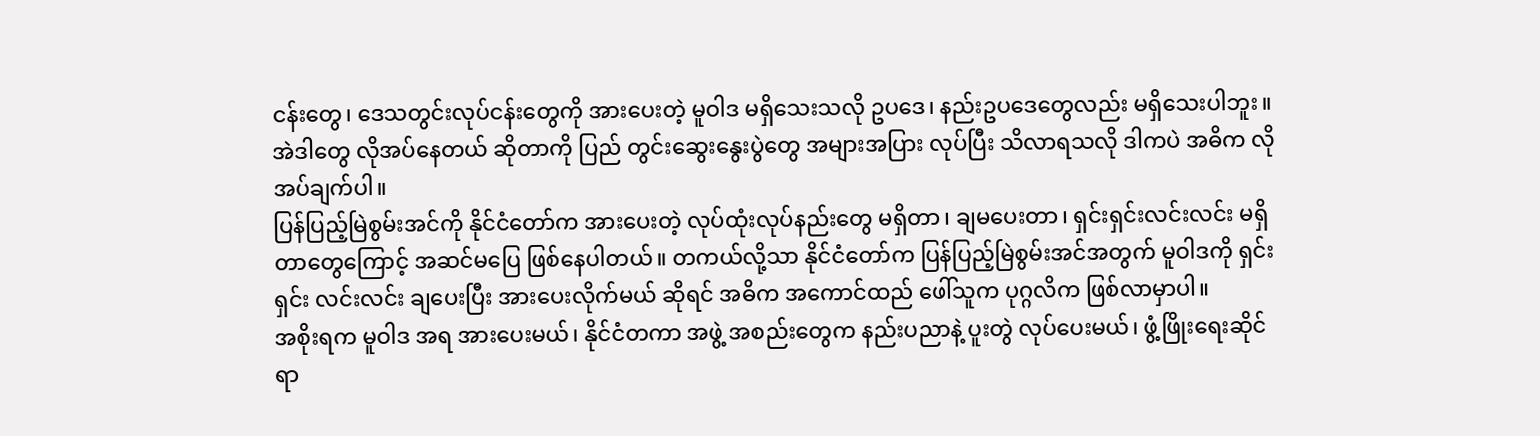ငန်းတွေ၊ ဒေသတွင်းလုပ်ငန်းတွေကို အားပေးတဲ့ မူဝါဒ မရှိသေးသလို ဥပဒေ၊ နည်းဥပဒေတွေလည်း မရှိသေးပါဘူး။ အဲဒါတွေ လိုအပ်နေတယ် ဆိုတာကို ပြည် တွင်းဆွေးနွေးပွဲတွေ အများအပြား လုပ်ပြီး သိလာရသလို ဒါကပဲ အဓိက လိုအပ်ချက်ပါ။
ပြန်ပြည့်မြဲစွမ်းအင်ကို နိုင်ငံတော်က အားပေးတဲ့ လုပ်ထုံးလုပ်နည်းတွေ မရှိတာ၊ ချမပေးတာ၊ ရှင်းရှင်းလင်းလင်း မရှိတာတွေကြောင့် အဆင်မပြေ ဖြစ်နေပါတယ်။ တကယ်လို့သာ နိုင်ငံတော်က ပြန်ပြည့်မြဲစွမ်းအင်အတွက် မူဝါဒကို ရှင်းရှင်း လင်းလင်း ချပေးပြီး အားပေးလိုက်မယ် ဆိုရင် အဓိက အကောင်ထည် ဖေါ်သူက ပုဂ္ဂလိက ဖြစ်လာမှာပါ။
အစိုးရက မူဝါဒ အရ အားပေးမယ်၊ နိုင်ငံတကာ အဖွဲ့ အစည်းတွေက နည်းပညာနဲ့ ပူးတွဲ လုပ်ပေးမယ်၊ ဖွံ့ဖြိုးရေးဆိုင်ရာ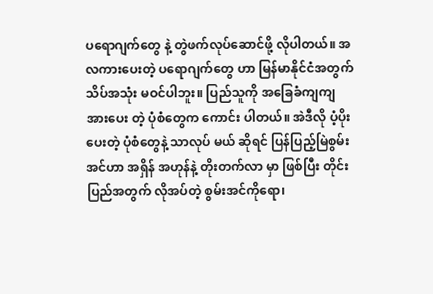ပရောဂျက်တွေ နဲ့ တွဲဖက်လုပ်ဆောင်ဖို့ လိုပါတယ်။ အလကားပေးတဲ့ ပရောဂျက်တွေ ဟာ မြန်မာနိုင်ငံအတွက် သိပ်အသုံး မဝင်ပါဘူး။ ပြည်သူကို အခြေခံကျကျ အားပေး တဲ့ ပုံစံတွေက ကောင်း ပါတယ်။ အဲဒီလို ပံ့ပိုးပေးတဲ့ ပုံစံတွေနဲ့ သာလုပ် မယ် ဆိုရင် ပြန်ပြည့်မြဲစွမ်းအင်ဟာ အရှိန် အဟုန်နဲ့ တိုးတက်လာ မှာ ဖြစ်ပြီး တိုင်းပြည်အတွက် လိုအပ်တဲ့ စွမ်းအင်ကိုရော၊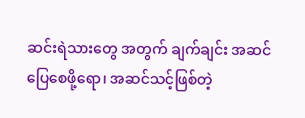ဆင်းရဲသားတွေ အတွက် ချက်ချင်း အဆင်ပြေစေဖို့ရော၊ အဆင်သင့်ဖြစ်တဲ့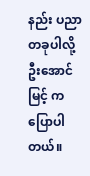နည်း ပညာ တခုပါလို့ ဦးအောင်မြင့် က ပြောပါတယ်။